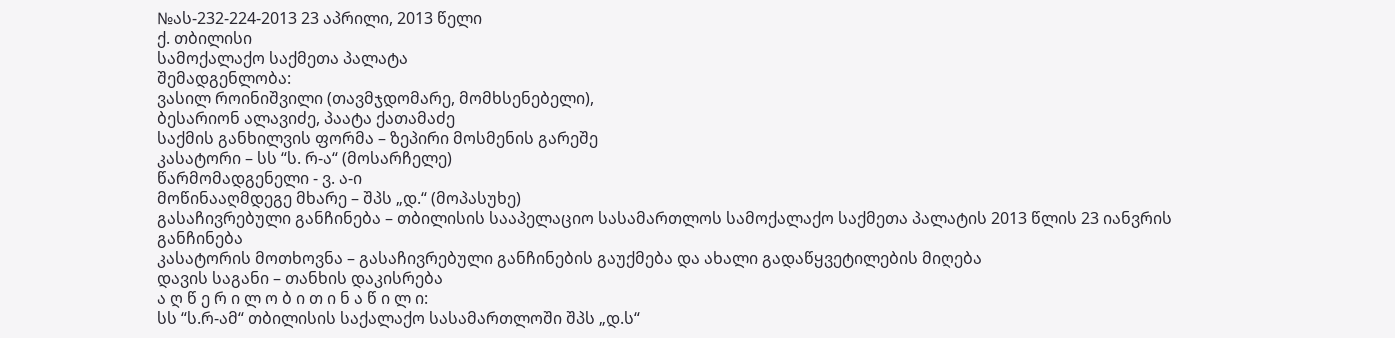№ას-232-224-2013 23 აპრილი, 2013 წელი
ქ. თბილისი
სამოქალაქო საქმეთა პალატა
შემადგენლობა:
ვასილ როინიშვილი (თავმჯდომარე, მომხსენებელი),
ბესარიონ ალავიძე, პაატა ქათამაძე
საქმის განხილვის ფორმა – ზეპირი მოსმენის გარეშე
კასატორი – სს “ს. რ-ა“ (მოსარჩელე)
წარმომადგენელი - ვ. ა-ი
მოწინააღმდეგე მხარე – შპს „დ.“ (მოპასუხე)
გასაჩივრებული განჩინება – თბილისის სააპელაციო სასამართლოს სამოქალაქო საქმეთა პალატის 2013 წლის 23 იანვრის განჩინება
კასატორის მოთხოვნა – გასაჩივრებული განჩინების გაუქმება და ახალი გადაწყვეტილების მიღება
დავის საგანი – თანხის დაკისრება
ა ღ წ ე რ ი ლ ო ბ ი თ ი ნ ა წ ი ლ ი:
სს “ს.რ-ამ“ თბილისის საქალაქო სასამართლოში შპს „დ.ს“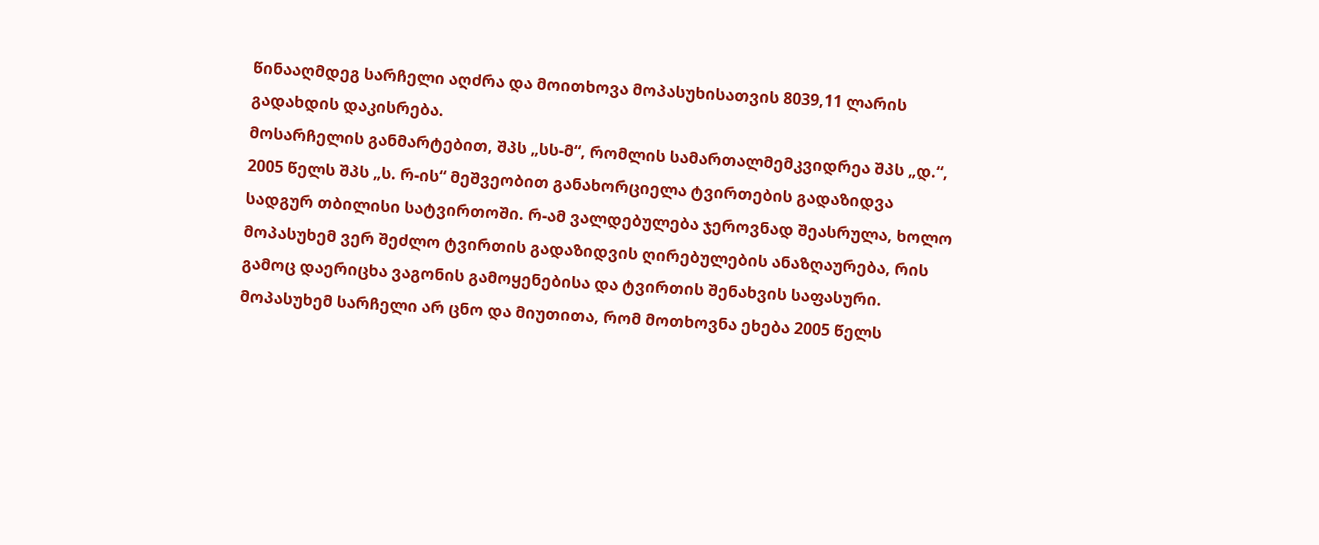წინააღმდეგ სარჩელი აღძრა და მოითხოვა მოპასუხისათვის 8039,11 ლარის გადახდის დაკისრება.
მოსარჩელის განმარტებით, შპს „სს-მ“, რომლის სამართალმემკვიდრეა შპს „დ.“, 2005 წელს შპს „ს. რ-ის“ მეშვეობით განახორციელა ტვირთების გადაზიდვა სადგურ თბილისი სატვირთოში. რ-ამ ვალდებულება ჯეროვნად შეასრულა, ხოლო მოპასუხემ ვერ შეძლო ტვირთის გადაზიდვის ღირებულების ანაზღაურება, რის გამოც დაერიცხა ვაგონის გამოყენებისა და ტვირთის შენახვის საფასური.
მოპასუხემ სარჩელი არ ცნო და მიუთითა, რომ მოთხოვნა ეხება 2005 წელს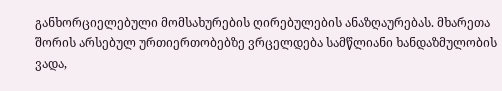განხორციელებული მომსახურების ღირებულების ანაზღაურებას. მხარეთა შორის არსებულ ურთიერთობებზე ვრცელდება სამწლიანი ხანდაზმულობის ვადა,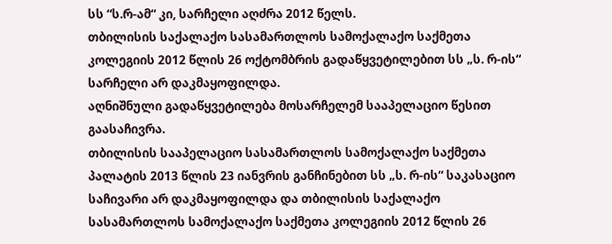სს “ს.რ-ამ“ კი, სარჩელი აღძრა 2012 წელს.
თბილისის საქალაქო სასამართლოს სამოქალაქო საქმეთა კოლეგიის 2012 წლის 26 ოქტომბრის გადაწყვეტილებით სს „ს. რ-ის“ სარჩელი არ დაკმაყოფილდა.
აღნიშნული გადაწყვეტილება მოსარჩელემ სააპელაციო წესით გაასაჩივრა.
თბილისის სააპელაციო სასამართლოს სამოქალაქო საქმეთა პალატის 2013 წლის 23 იანვრის განჩინებით სს „ს. რ-ის“ საკასაციო საჩივარი არ დაკმაყოფილდა და თბილისის საქალაქო სასამართლოს სამოქალაქო საქმეთა კოლეგიის 2012 წლის 26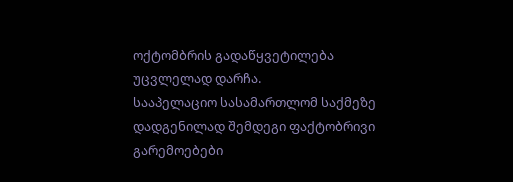ოქტომბრის გადაწყვეტილება უცვლელად დარჩა.
სააპელაციო სასამართლომ საქმეზე დადგენილად შემდეგი ფაქტობრივი გარემოებები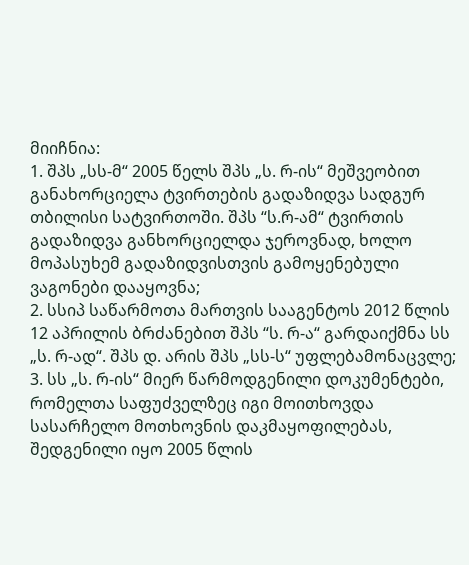მიიჩნია:
1. შპს „სს-მ“ 2005 წელს შპს „ს. რ-ის“ მეშვეობით განახორციელა ტვირთების გადაზიდვა სადგურ თბილისი სატვირთოში. შპს “ს.რ-ამ“ ტვირთის გადაზიდვა განხორციელდა ჯეროვნად, ხოლო მოპასუხემ გადაზიდვისთვის გამოყენებული ვაგონები დააყოვნა;
2. სსიპ საწარმოთა მართვის სააგენტოს 2012 წლის 12 აპრილის ბრძანებით შპს “ს. რ-ა“ გარდაიქმნა სს „ს. რ-ად“. შპს დ. არის შპს „სს-ს“ უფლებამონაცვლე;
3. სს „ს. რ-ის“ მიერ წარმოდგენილი დოკუმენტები, რომელთა საფუძველზეც იგი მოითხოვდა სასარჩელო მოთხოვნის დაკმაყოფილებას, შედგენილი იყო 2005 წლის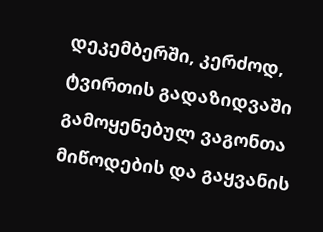დეკემბერში, კერძოდ, ტვირთის გადაზიდვაში გამოყენებულ ვაგონთა მიწოდების და გაყვანის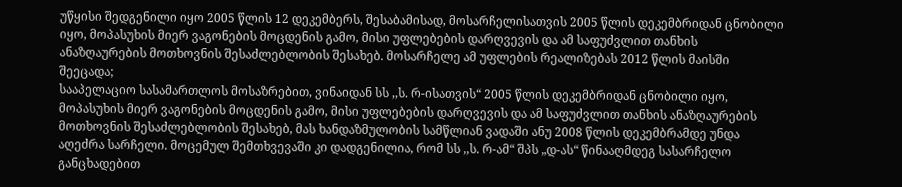უწყისი შედგენილი იყო 2005 წლის 12 დეკემბერს, შესაბამისად, მოსარჩელისათვის 2005 წლის დეკემბრიდან ცნობილი იყო, მოპასუხის მიერ ვაგონების მოცდენის გამო, მისი უფლებების დარღვევის და ამ საფუძვლით თანხის ანაზღაურების მოთხოვნის შესაძლებლობის შესახებ. მოსარჩელე ამ უფლების რეალიზებას 2012 წლის მაისში შეეცადა;
სააპელაციო სასამართლოს მოსაზრებით, ვინაიდან სს ,,ს. რ-ისათვის“ 2005 წლის დეკემბრიდან ცნობილი იყო, მოპასუხის მიერ ვაგონების მოცდენის გამო, მისი უფლებების დარღვევის და ამ საფუძვლით თანხის ანაზღაურების მოთხოვნის შესაძლებლობის შესახებ, მას ხანდაზმულობის სამწლიან ვადაში ანუ 2008 წლის დეკემბრამდე უნდა აღეძრა სარჩელი. მოცემულ შემთხვევაში კი დადგენილია, რომ სს ,,ს. რ-ამ“ შპს „დ-ას“ წინააღმდეგ სასარჩელო განცხადებით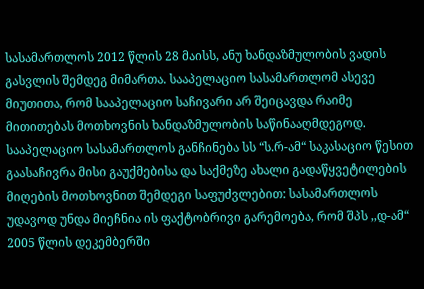სასამართლოს 2012 წლის 28 მაისს, ანუ ხანდაზმულობის ვადის გასვლის შემდეგ მიმართა. სააპელაციო სასამართლომ ასევე მიუთითა, რომ სააპელაციო საჩივარი არ შეიცავდა რაიმე მითითებას მოთხოვნის ხანდაზმულობის საწინააღმდეგოდ.
სააპელაციო სასამართლოს განჩინება სს “ს.რ-ამ“ საკასაციო წესით გაასაჩივრა მისი გაუქმებისა და საქმეზე ახალი გადაწყვეტილების მიღების მოთხოვნით შემდეგი საფუძვლებით: სასამართლოს უდავოდ უნდა მიეჩნია ის ფაქტობრივი გარემოება, რომ შპს ,,დ-ამ“ 2005 წლის დეკემბერში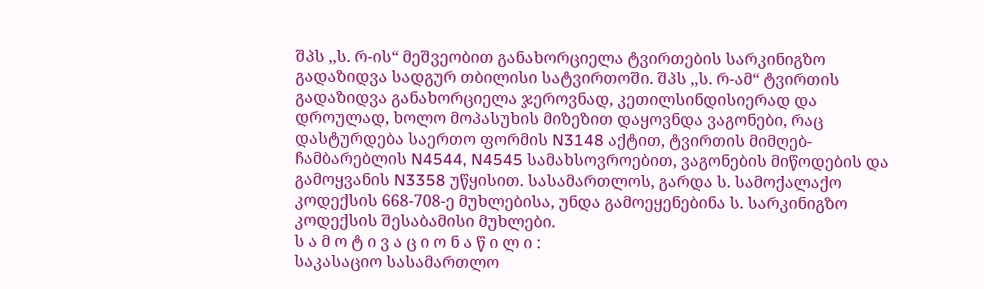შპს ,,ს. რ-ის“ მეშვეობით განახორციელა ტვირთების სარკინიგზო გადაზიდვა სადგურ თბილისი სატვირთოში. შპს ,,ს. რ-ამ“ ტვირთის გადაზიდვა განახორციელა ჯეროვნად, კეთილსინდისიერად და დროულად, ხოლო მოპასუხის მიზეზით დაყოვნდა ვაგონები, რაც დასტურდება საერთო ფორმის N3148 აქტით, ტვირთის მიმღებ-ჩამბარებლის N4544, N4545 სამახსოვროებით, ვაგონების მიწოდების და გამოყვანის N3358 უწყისით. სასამართლოს, გარდა ს. სამოქალაქო კოდექსის 668-708-ე მუხლებისა, უნდა გამოეყენებინა ს. სარკინიგზო კოდექსის შესაბამისი მუხლები.
ს ა მ ო ტ ი ვ ა ც ი ო ნ ა წ ი ლ ი :
საკასაციო სასამართლო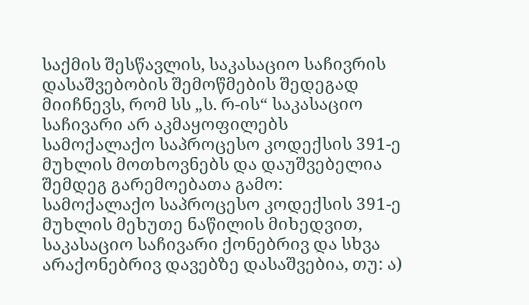საქმის შესწავლის, საკასაციო საჩივრის დასაშვებობის შემოწმების შედეგად მიიჩნევს, რომ სს „ს. რ-ის“ საკასაციო საჩივარი არ აკმაყოფილებს სამოქალაქო საპროცესო კოდექსის 391-ე მუხლის მოთხოვნებს და დაუშვებელია შემდეგ გარემოებათა გამო:
სამოქალაქო საპროცესო კოდექსის 391-ე მუხლის მეხუთე ნაწილის მიხედვით, საკასაციო საჩივარი ქონებრივ და სხვა არაქონებრივ დავებზე დასაშვებია, თუ: ა)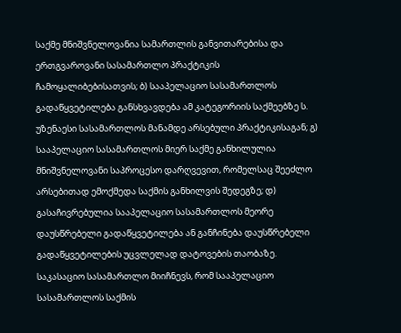საქმე მნიშვნელოვანია სამართლის განვითარებისა და ერთგვაროვანი სასამართლო პრაქტიკის ჩამოყალიბებისათვის; ბ) სააპელაციო სასამართლოს გადაწყვეტილება განსხვავდება ამ კატეგორიის საქმეებზე ს. უზენაესი სასამართლოს მანამდე არსებული პრაქტიკისაგან; გ) სააპელაციო სასამართლოს მიერ საქმე განხილულია მნიშვნელოვანი საპროცესო დარღვევით, რომელსაც შეეძლო არსებითად ემოქმედა საქმის განხილვის შედეგზე; დ) გასაჩივრებულია სააპელაციო სასამართლოს მეორე დაუსწრებელი გადაწყვეტილება ან განჩინება დაუსწრებელი გადაწყვეტილების უცვლელად დატოვების თაობაზე.
საკასაციო სასამართლო მიიჩნევს, რომ სააპელაციო სასამართლოს საქმის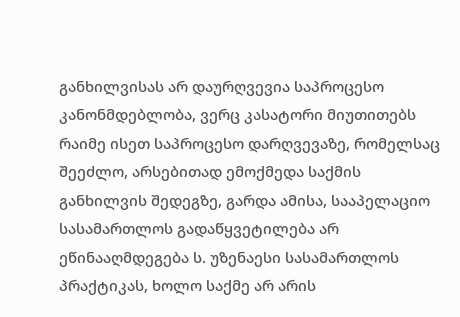განხილვისას არ დაურღვევია საპროცესო კანონმდებლობა, ვერც კასატორი მიუთითებს რაიმე ისეთ საპროცესო დარღვევაზე, რომელსაც შეეძლო, არსებითად ემოქმედა საქმის განხილვის შედეგზე, გარდა ამისა, სააპელაციო სასამართლოს გადაწყვეტილება არ ეწინააღმდეგება ს. უზენაესი სასამართლოს პრაქტიკას, ხოლო საქმე არ არის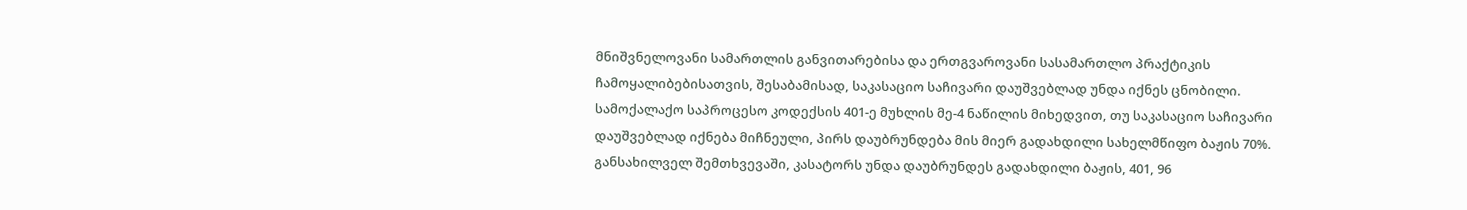მნიშვნელოვანი სამართლის განვითარებისა და ერთგვაროვანი სასამართლო პრაქტიკის ჩამოყალიბებისათვის, შესაბამისად, საკასაციო საჩივარი დაუშვებლად უნდა იქნეს ცნობილი.
სამოქალაქო საპროცესო კოდექსის 401-ე მუხლის მე-4 ნაწილის მიხედვით, თუ საკასაციო საჩივარი დაუშვებლად იქნება მიჩნეული, პირს დაუბრუნდება მის მიერ გადახდილი სახელმწიფო ბაჟის 70%.
განსახილველ შემთხვევაში, კასატორს უნდა დაუბრუნდეს გადახდილი ბაჟის, 401, 96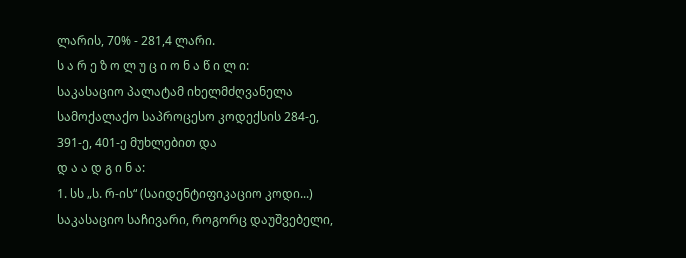ლარის, 70% - 281,4 ლარი.
ს ა რ ე ზ ო ლ უ ც ი ო ნ ა წ ი ლ ი:
საკასაციო პალატამ იხელმძღვანელა სამოქალაქო საპროცესო კოდექსის 284-ე, 391-ე, 401-ე მუხლებით და
დ ა ა დ გ ი ნ ა:
1. სს „ს. რ-ის“ (საიდენტიფიკაციო კოდი...) საკასაციო საჩივარი, როგორც დაუშვებელი,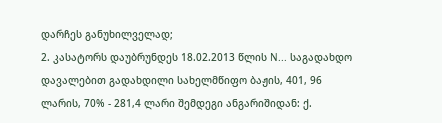დარჩეს განუხილველად;
2. კასატორს დაუბრუნდეს 18.02.2013 წლის N... საგადახდო დავალებით გადახდილი სახელმწიფო ბაჟის, 401, 96 ლარის, 70% - 281,4 ლარი შემდეგი ანგარიშიდან: ქ.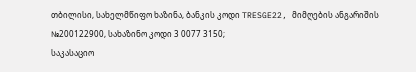თბილისი, სახელმწიფო ხაზინა, ბანკის კოდი TRESGE22, მიმღების ანგარიშის №200122900, სახაზინო კოდი 3 0077 3150;
საკასაციო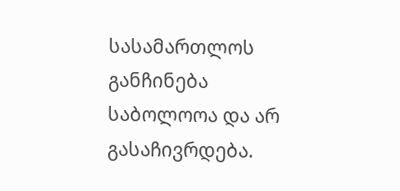სასამართლოს განჩინება საბოლოოა და არ გასაჩივრდება.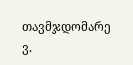თავმჯდომარე ვ.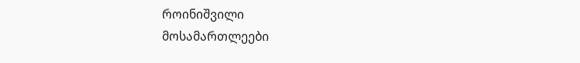როინიშვილი
მოსამართლეები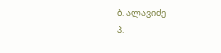ბ. ალავიძე
პ.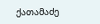ქათამაძე